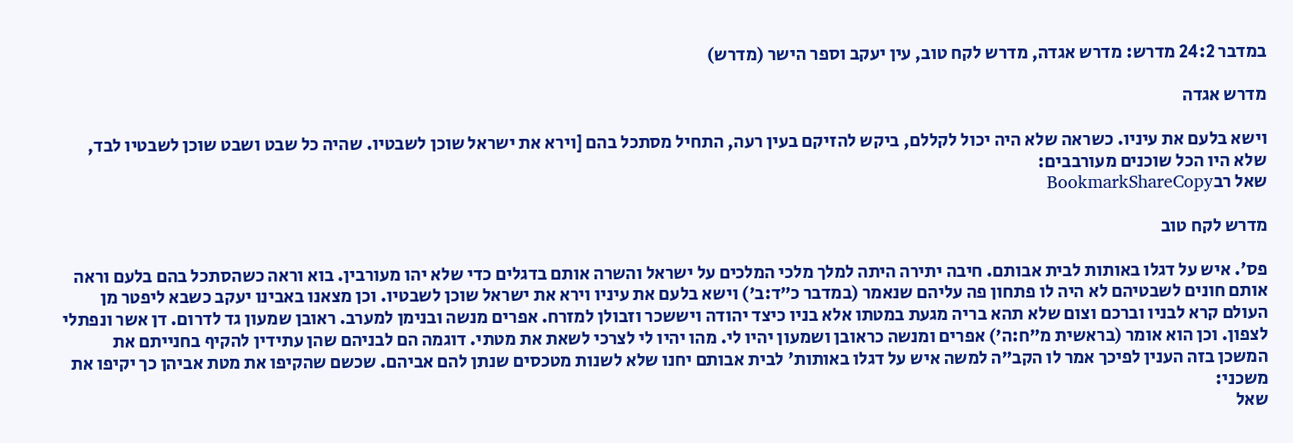במדבר 24:2 מדרש: מדרש אגדה, מדרש לקח טוב, עין יעקב וספר הישר (מדרש)

מדרש אגדה

וישא בלעם את עיניו. כשראה שלא היה יכול לקללם, ביקש להזיקם בעין רעה, התחיל מסתכל בהם [וירא את ישראל שוכן לשבטיו. שהיה כל שבט ושבט שוכן לשבטיו לבד, שלא היו הכל שוכנים מעורבבים:
שאל רבBookmarkShareCopy

מדרש לקח טוב

פס'. איש על דגלו באותות לבית אבותם. חיבה יתירה היתה למלך מלכי המלכים על ישראל והשרה אותם בדגלים כדי שלא יהו מעורבין. בוא וראה כשהסתכל בהם בלעם וראה אותם חונים לשבטיהם לא היה לו פתחון פה עליהם שנאמר (במדבר כ״ד:ב׳) וישא בלעם את עיניו וירא את ישראל שוכן לשבטיו. וכן מצאנו באבינו יעקב כשבא ליפטר מן העולם קרא לבניו וברכם וצום שלא תהא בריה מגעת במטתו אלא בניו כיצד יהודה ויששכר וזבולן למזרח. אפרים מנשה ובנימן למערב. ראובן שמעון גד לדרום. דן אשר ונפתלי לצפון. וכן הוא אומר (בראשית מ״ח:ה׳) אפרים ומנשה כראובן ושמעון יהיו לי. מהו יהיו לי לצרכי לשאת את מטתי. דוגמה הם לבניהם שהן עתידין להקיף בחנייתם את המשכן בזה הענין לפיכך אמר לו הקב״ה למשה איש על דגלו באותות' לבית אבותם יחנו שלא לשנות מטכסים שנתן להם אביהם. שכשם שהקיפו את מטת אביהן כך יקיפו את משכני:
שאל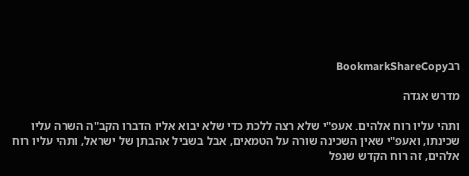רבBookmarkShareCopy

מדרש אגדה

ותהי עליו רוח אלהים. אעפ"י שלא רצה ללכת כדי שלא יבוא אליו הדברו הקב"ה השרה עליו שכינתו, ואעפ"י שאין השכינה שורה על הטמאים, אבל בשביל אהבתן של ישראל, ותהי עליו רוח אלהים, זה רוח הקדש שנפל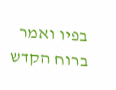בפיו ואמר ברוח הקדש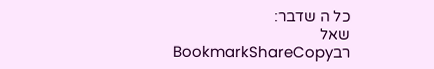כל ה שדבר:
שאל רבBookmarkShareCopy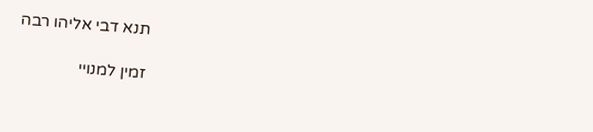תנא דבי אליהו רבה

זמין למנויי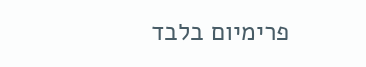פרימיום בלבד